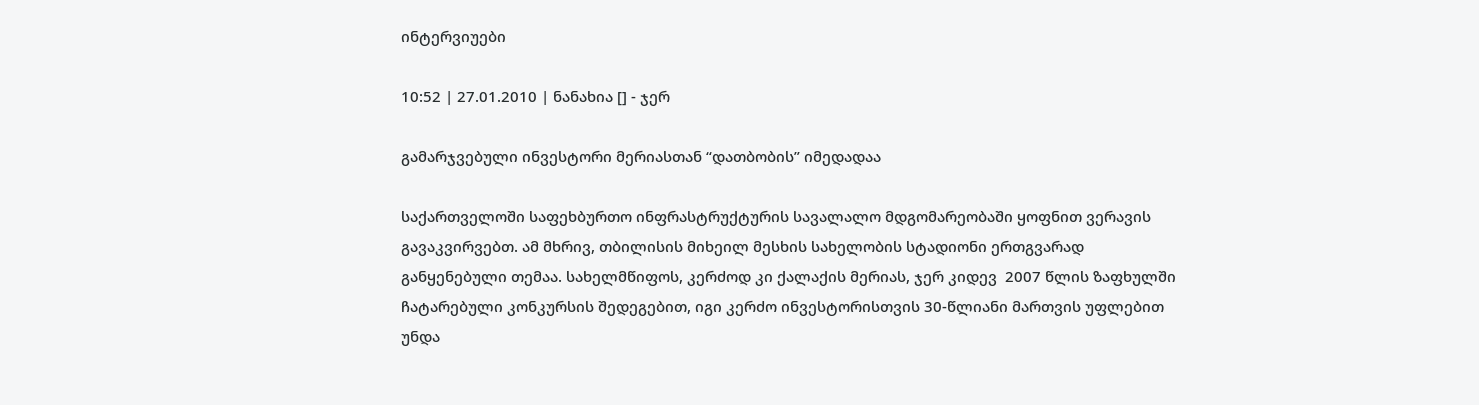ინტერვიუები

10:52 | 27.01.2010 | ნანახია [] - ჯერ

გამარჯვებული ინვესტორი მერიასთან “დათბობის” იმედადაა

საქართველოში საფეხბურთო ინფრასტრუქტურის სავალალო მდგომარეობაში ყოფნით ვერავის გავაკვირვებთ. ამ მხრივ, თბილისის მიხეილ მესხის სახელობის სტადიონი ერთგვარად განყენებული თემაა. სახელმწიფოს, კერძოდ კი ქალაქის მერიას, ჯერ კიდევ  2007 წლის ზაფხულში ჩატარებული კონკურსის შედეგებით, იგი კერძო ინვესტორისთვის 30-წლიანი მართვის უფლებით უნდა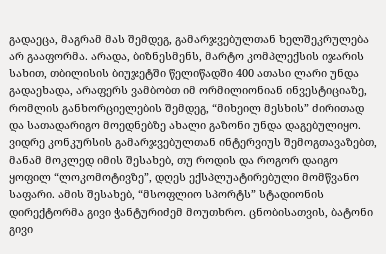გადაეცა, მაგრამ მას შემდეგ, გამარჯვებულთან ხელშეკრულება არ გააფორმა. არადა, ბიზნესმენს, მარტო კომპლექსის იჯარის სახით, თბილისის ბიუჯეტში წელიწადში 400 ათასი ლარი უნდა გადაეხადა, არაფერს ვამბობთ იმ ორმილიონიან ინვესტიციაზე, რომლის განხორციელების შემდეგ, “მიხეილ მესხის” ძირითად და სათადარიგო მოედნებზე ახალი გაზონი უნდა დაგებულიყო.
ვიდრე კონკურსის გამარჯვებულთან ინტერვიუს შემოგთავაზებთ, მანამ მოკლედ იმის შესახებ, თუ როდის და როგორ დაიგო ყოფილ “ლოკომოტივზე”, დღეს ექსპლუატირებული მომწვანო საფარი. ამის შესახებ, “მსოფლიო სპორტს” სტადიონის დირექტორმა გივი ჭანტურიძემ მოუთხრო. ცნობისათვის, ბატონი გივი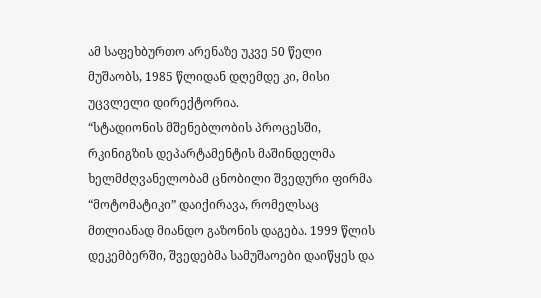ამ საფეხბურთო არენაზე უკვე 50 წელი მუშაობს, 1985 წლიდან დღემდე კი, მისი უცვლელი დირექტორია.
“სტადიონის მშენებლობის პროცესში, რკინიგზის დეპარტამენტის მაშინდელმა ხელმძღვანელობამ ცნობილი შვედური ფირმა “მოტომატიკი” დაიქირავა, რომელსაც მთლიანად მიანდო გაზონის დაგება. 1999 წლის დეკემბერში, შვედებმა სამუშაოები დაიწყეს და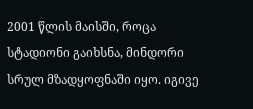2001 წლის მაისში, როცა სტადიონი გაიხსნა, მინდორი სრულ მზადყოფნაში იყო. იგივე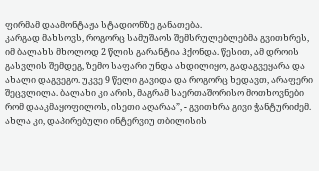ფირმამ დაამონტაჟა სტადიონზე განათება.
კარგად მახსოვს, როგორც სამუშაოს შემსრულებლებმა გვითხრეს, იმ ბალახს მხოლოდ 2 წლის გარანტია ჰქონდა. წესით, ამ დროის გასვლის შემდეგ, ზემო საფარი უნდა ახდილიყო, გადაგვეყარა და ახალი დაგვეგო. უკვე 9 წელი გავიდა და როგორც ხედავთ, არაფერი შეცვლილა. ბალახი კი არის, მაგრამ საერთაშორისო მოთხოვნები რომ დააკმაყოფილოს, ისეთი აღარაა”, - გვითხრა გივი ჭანტურიძემ.
ახლა კი, დაპირებული ინტერვიუ თბილისის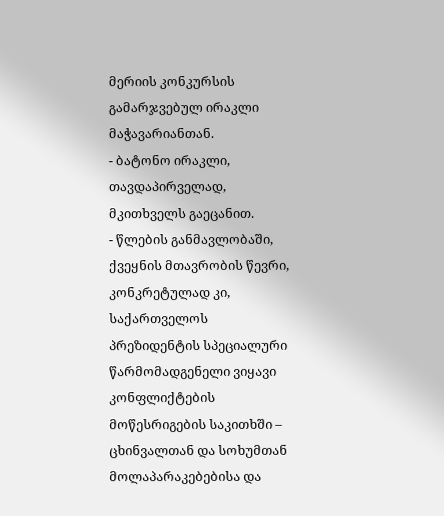მერიის კონკურსის გამარჯვებულ ირაკლი მაჭავარიანთან.
- ბატონო ირაკლი, თავდაპირველად, მკითხველს გაეცანით.
- წლების განმავლობაში, ქვეყნის მთავრობის წევრი, კონკრეტულად კი, საქართველოს პრეზიდენტის სპეციალური წარმომადგენელი ვიყავი კონფლიქტების მოწესრიგების საკითხში – ცხინვალთან და სოხუმთან მოლაპარაკებებისა და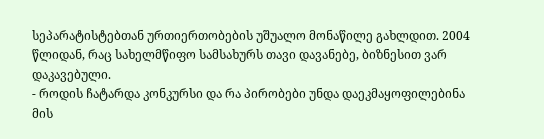სეპარატისტებთან ურთიერთობების უშუალო მონაწილე გახლდით. 2004 წლიდან, რაც სახელმწიფო სამსახურს თავი დავანებე, ბიზნესით ვარ დაკავებული.
- როდის ჩატარდა კონკურსი და რა პირობები უნდა დაეკმაყოფილებინა მის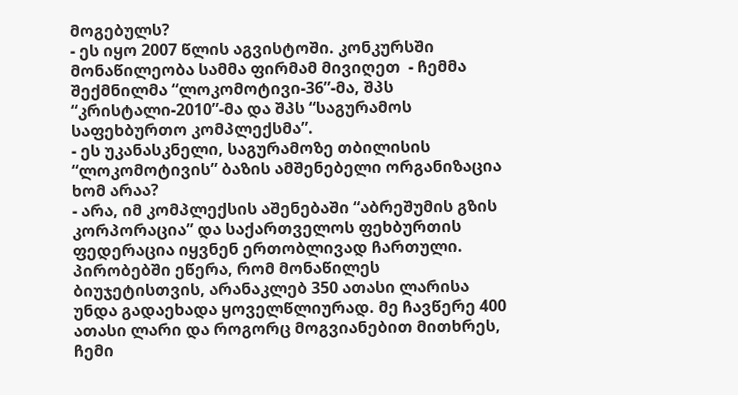მოგებულს?
- ეს იყო 2007 წლის აგვისტოში. კონკურსში მონაწილეობა სამმა ფირმამ მივიღეთ  - ჩემმა შექმნილმა “ლოკომოტივი-36”-მა, შპს “კრისტალი-2010”-მა და შპს “საგურამოს საფეხბურთო კომპლექსმა”.
- ეს უკანასკნელი, საგურამოზე თბილისის “ლოკომოტივის” ბაზის ამშენებელი ორგანიზაცია ხომ არაა?
- არა, იმ კომპლექსის აშენებაში “აბრეშუმის გზის კორპორაცია” და საქართველოს ფეხბურთის ფედერაცია იყვნენ ერთობლივად ჩართული. პირობებში ეწერა, რომ მონაწილეს ბიუჯეტისთვის, არანაკლებ 350 ათასი ლარისა უნდა გადაეხადა ყოველწლიურად. მე ჩავწერე 400 ათასი ლარი და როგორც მოგვიანებით მითხრეს, ჩემი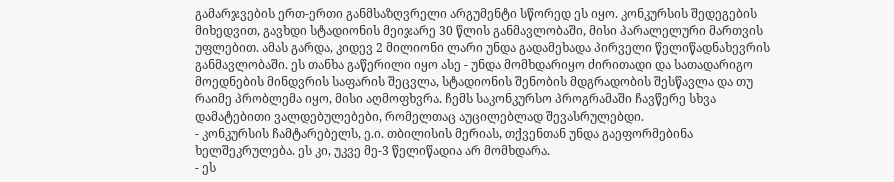გამარჯვების ერთ-ერთი განმსაზღვრელი არგუმენტი სწორედ ეს იყო. კონკურსის შედეგების მიხედვით, გავხდი სტადიონის მეიჯარე 30 წლის განმავლობაში, მისი პარალელური მართვის უფლებით. ამას გარდა, კიდევ 2 მილიონი ლარი უნდა გადამეხადა პირველი წელიწადნახევრის განმავლობაში. ეს თანხა გაწერილი იყო ასე - უნდა მომხდარიყო ძირითადი და სათადარიგო მოედნების მინდვრის საფარის შეცვლა, სტადიონის შენობის მდგრადობის შესწავლა და თუ რაიმე პრობლემა იყო, მისი აღმოფხვრა. ჩემს საკონკურსო პროგრამაში ჩავწერე სხვა დამატებითი ვალდებულებები, რომელთაც აუცილებლად შევასრულებდი.
- კონკურსის ჩამტარებელს, ე.ი. თბილისის მერიას, თქვენთან უნდა გაეფორმებინა ხელშეკრულება. ეს კი, უკვე მე-3 წელიწადია არ მომხდარა.
- ეს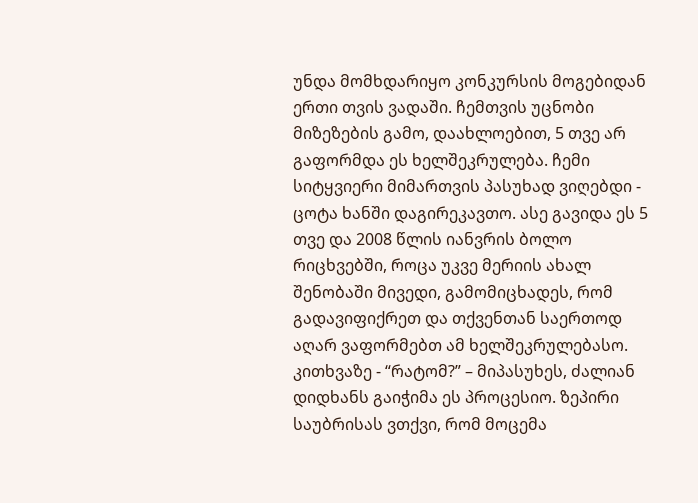უნდა მომხდარიყო კონკურსის მოგებიდან ერთი თვის ვადაში. ჩემთვის უცნობი მიზეზების გამო, დაახლოებით, 5 თვე არ გაფორმდა ეს ხელშეკრულება. ჩემი სიტყვიერი მიმართვის პასუხად ვიღებდი - ცოტა ხანში დაგირეკავთო. ასე გავიდა ეს 5 თვე და 2008 წლის იანვრის ბოლო რიცხვებში, როცა უკვე მერიის ახალ შენობაში მივედი, გამომიცხადეს, რომ გადავიფიქრეთ და თქვენთან საერთოდ აღარ ვაფორმებთ ამ ხელშეკრულებასო. კითხვაზე - “რატომ?” – მიპასუხეს, ძალიან დიდხანს გაიჭიმა ეს პროცესიო. ზეპირი საუბრისას ვთქვი, რომ მოცემა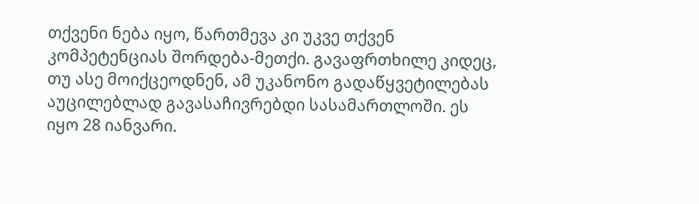თქვენი ნება იყო, წართმევა კი უკვე თქვენ კომპეტენციას შორდება-მეთქი. გავაფრთხილე კიდეც, თუ ასე მოიქცეოდნენ, ამ უკანონო გადაწყვეტილებას აუცილებლად გავასაჩივრებდი სასამართლოში. ეს იყო 28 იანვარი.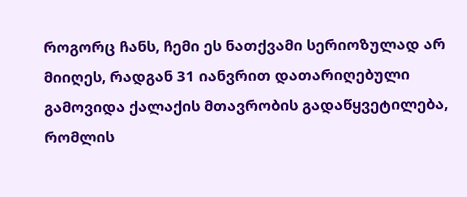როგორც ჩანს, ჩემი ეს ნათქვამი სერიოზულად არ მიიღეს, რადგან 31 იანვრით დათარიღებული გამოვიდა ქალაქის მთავრობის გადაწყვეტილება, რომლის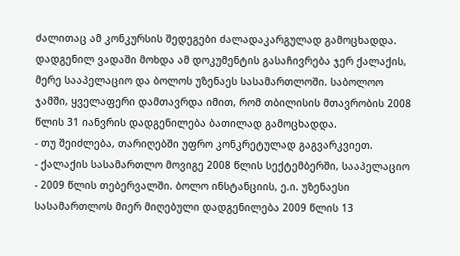ძალითაც ამ კონკურსის შედეგები ძალადაკარგულად გამოცხადდა.
დადგენილ ვადაში მოხდა ამ დოკუმენტის გასაჩივრება ჯერ ქალაქის, მერე სააპელაციო და ბოლოს უზენაეს სასამართლოში. საბოლოო ჯამში, ყველაფერი დამთავრდა იმით, რომ თბილისის მთავრობის 2008 წლის 31 იანვრის დადგენილება ბათილად გამოცხადდა.
- თუ შეიძლება, თარიღებში უფრო კონკრეტულად გაგვარკვიეთ.
- ქალაქის სასამართლო მოვიგე 2008 წლის სექტემბერში, სააპელაციო - 2009 წლის თებერვალში. ბოლო ინსტანციის, ე.ი. უზენაესი სასამართლოს მიერ მიღებული დადგენილება 2009 წლის 13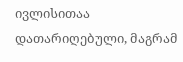ივლისითაა დათარიღებული, მაგრამ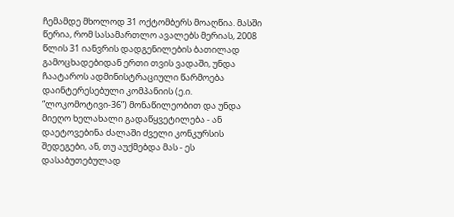ჩემამდე მხოლოდ 31 ოქტომბერს მოაღწია. მასში წერია, რომ სასამართლო ავალებს მერიას, 2008 წლის 31 იანვრის დადგენილების ბათილად გამოცხადებიდან ერთი თვის ვადაში, უნდა ჩაატაროს ადმინისტრაციული წარმოება დაინტერესებული კომპანიის (ე.ი. “ლოკომოტივი-36”) მონაწილეობით და უნდა მიეღო ხელახალი გადაწყვეტილება - ან დაეტოვებინა ძალაში ძველი კონკურსის შედეგები, ან, თუ აუქმებდა მას - ეს დასაბუთებულად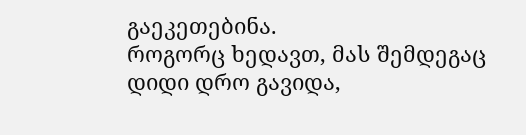გაეკეთებინა.
როგორც ხედავთ, მას შემდეგაც დიდი დრო გავიდა,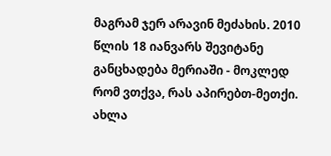მაგრამ ჯერ არავინ მეძახის. 2010 წლის 18 იანვარს შევიტანე განცხადება მერიაში - მოკლედ რომ ვთქვა, რას აპირებთ-მეთქი. ახლა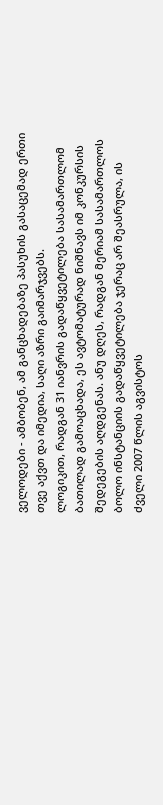ველოდები - ამბობენ, ამ განცხადებაზე პასუხის გასაცემად ერთი თვე აქვთ და იმედია, საღი აზრი გაიმარჯვებს.
ლოგიკით, რადგან 31 იანვრის გადაწყვეტილება სასამართლომ ბათილად გამოაცხადა, ეს ავტომატურად ნიშნავს იმ კონკურსის შედეგების აღდგენას. ანუ დღეს, რადგან მერიამ სასამართლოს ბოლო ინსტანციის გადაწყვეტილება ჯერაც არ შეასრულა, ის ძველი 2007 წლის აგვისტოს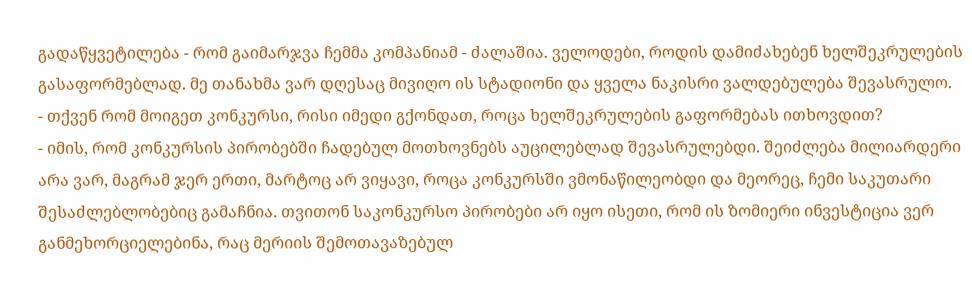გადაწყვეტილება - რომ გაიმარჯვა ჩემმა კომპანიამ - ძალაშია. ველოდები, როდის დამიძახებენ ხელშეკრულების გასაფორმებლად. მე თანახმა ვარ დღესაც მივიღო ის სტადიონი და ყველა ნაკისრი ვალდებულება შევასრულო.
- თქვენ რომ მოიგეთ კონკურსი, რისი იმედი გქონდათ, როცა ხელშეკრულების გაფორმებას ითხოვდით?
- იმის, რომ კონკურსის პირობებში ჩადებულ მოთხოვნებს აუცილებლად შევასრულებდი. შეიძლება მილიარდერი არა ვარ, მაგრამ ჯერ ერთი, მარტოც არ ვიყავი, როცა კონკურსში ვმონაწილეობდი და მეორეც, ჩემი საკუთარი შესაძლებლობებიც გამაჩნია. თვითონ საკონკურსო პირობები არ იყო ისეთი, რომ ის ზომიერი ინვესტიცია ვერ განმეხორციელებინა, რაც მერიის შემოთავაზებულ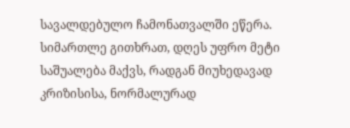სავალდებულო ჩამონათვალში ეწერა. სიმართლე გითხრათ, დღეს უფრო მეტი საშუალება მაქვს, რადგან მიუხედავად კრიზისისა, ნორმალურად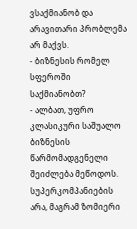ვსაქმიანობ და არავითარი პრობლემა არ მაქვს.
- ბიზნესის რომელ სფეროში საქმიანობთ?
- ალბათ, უფრო კლასიკური საშუალო ბიზნესის წარმომადგენელი შეიძლება მეწოდოს. სუპერკომპანიების არა, მაგრამ ზომიერი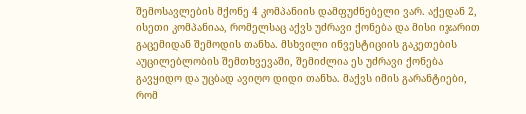შემოსავლების მქონე 4 კომპანიის დამფუძნებელი ვარ. აქედან 2, ისეთი კომპანიაა, რომელსაც აქვს უძრავი ქონება და მისი იჯარით გაცემიდან შემოდის თანხა. მსხვილი ინვესტიციის გაკეთების აუცილებლობის შემთხვევაში, შემიძლია ეს უძრავი ქონება გავყიდო და უცბად ავიღო დიდი თანხა. მაქვს იმის გარანტიები, რომ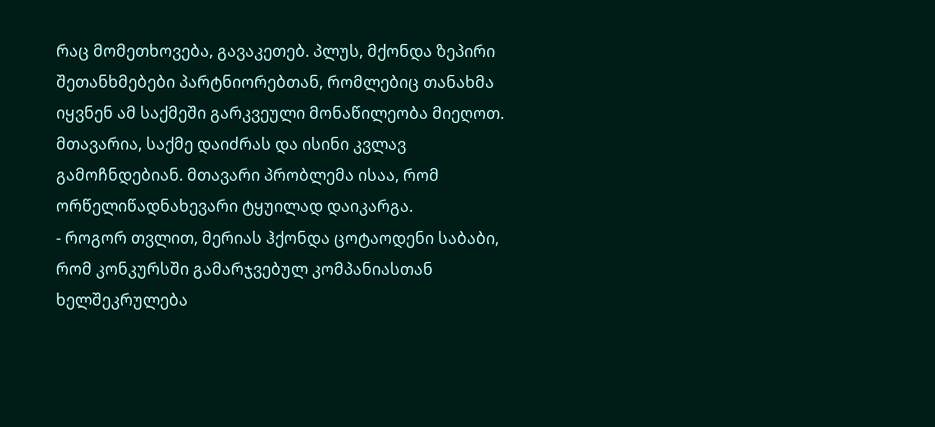რაც მომეთხოვება, გავაკეთებ. პლუს, მქონდა ზეპირი შეთანხმებები პარტნიორებთან, რომლებიც თანახმა იყვნენ ამ საქმეში გარკვეული მონაწილეობა მიეღოთ. მთავარია, საქმე დაიძრას და ისინი კვლავ გამოჩნდებიან. მთავარი პრობლემა ისაა, რომ ორწელიწადნახევარი ტყუილად დაიკარგა.
- როგორ თვლით, მერიას ჰქონდა ცოტაოდენი საბაბი, რომ კონკურსში გამარჯვებულ კომპანიასთან ხელშეკრულება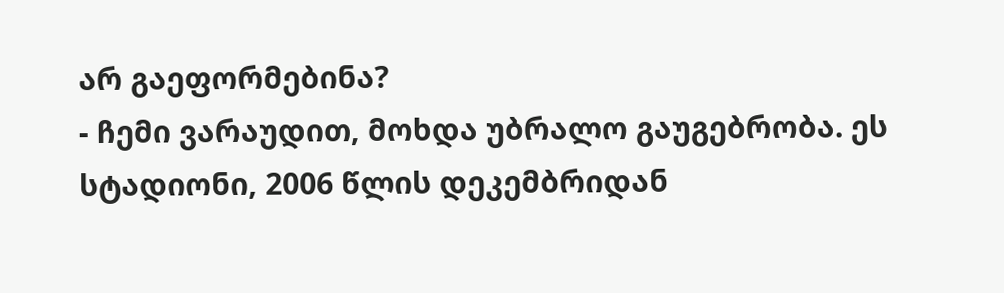არ გაეფორმებინა?
- ჩემი ვარაუდით, მოხდა უბრალო გაუგებრობა. ეს სტადიონი, 2006 წლის დეკემბრიდან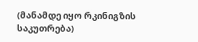(მანამდე იყო რკინიგზის საკუთრება)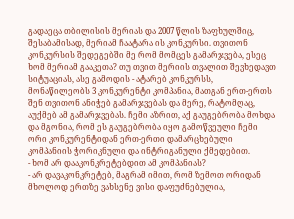გადაეცა თბილისის მერიას და 2007 წლის ზაფხულშიც, შესაბამისად, მერიამ ჩაატარა ის კონკურსი. თვითონ კონკურსის შედეგებში მე რომ მომცეს გამარჯვება, ესეც ხომ მერიამ გააკეთა? თუ თვით მერიის თვალით შევხედავთ სიტუაციას, ასე გამოდის - ატარებ კონკურსს, მონაწილეობს 3 კონკურენტი კომპანია, მათგან ერთ-ერთს შენ თვითონ ანიჭებ გამარჯვებას და მერე, რატომღაც, აუქმებ ამ გამარჯვებას. ჩემი აზრით, აქ გაუგებრობა მოხდა და მგონია, რომ ეს გაუგებრობა იყო გამოწვეული ჩემი ორი კონკურენტიდან ერთ-ერთი დამარცხებული კომპანიის ჭორიკნული და ინტრიგანული ქმედებით.
- ხომ არ დააკონკრეტებდით ამ კომპანიას?
- არ დავაკონკრეტებ, მაგრამ იმით, რომ ზემოთ ორიდან მხოლოდ ერთზე ვახსენე ვისი დაფუძნებულია,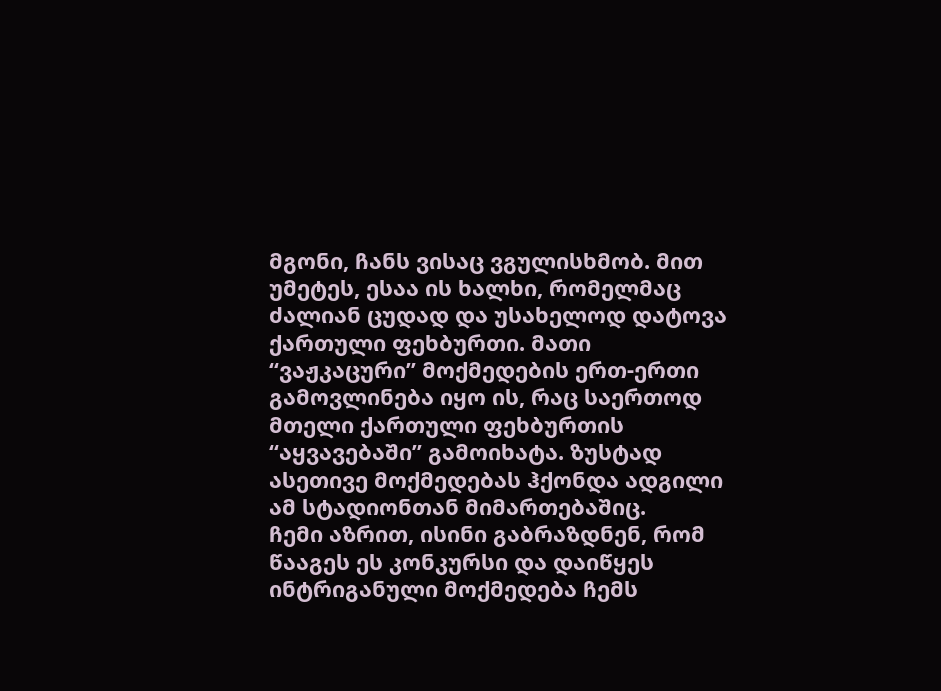მგონი, ჩანს ვისაც ვგულისხმობ. მით უმეტეს, ესაა ის ხალხი, რომელმაც ძალიან ცუდად და უსახელოდ დატოვა ქართული ფეხბურთი. მათი “ვაჟკაცური” მოქმედების ერთ-ერთი გამოვლინება იყო ის, რაც საერთოდ მთელი ქართული ფეხბურთის “აყვავებაში” გამოიხატა. ზუსტად ასეთივე მოქმედებას ჰქონდა ადგილი ამ სტადიონთან მიმართებაშიც.
ჩემი აზრით, ისინი გაბრაზდნენ, რომ წააგეს ეს კონკურსი და დაიწყეს ინტრიგანული მოქმედება ჩემს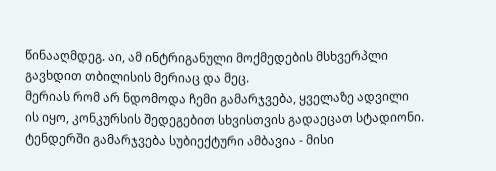წინააღმდეგ. აი, ამ ინტრიგანული მოქმედების მსხვერპლი გავხდით თბილისის მერიაც და მეც.
მერიას რომ არ ნდომოდა ჩემი გამარჯვება, ყველაზე ადვილი ის იყო, კონკურსის შედეგებით სხვისთვის გადაეცათ სტადიონი. ტენდერში გამარჯვება სუბიექტური ამბავია - მისი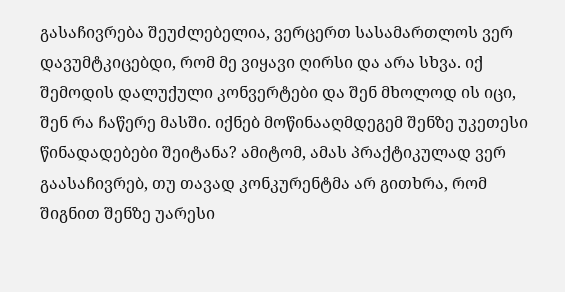გასაჩივრება შეუძლებელია, ვერცერთ სასამართლოს ვერ დავუმტკიცებდი, რომ მე ვიყავი ღირსი და არა სხვა. იქ შემოდის დალუქული კონვერტები და შენ მხოლოდ ის იცი, შენ რა ჩაწერე მასში. იქნებ მოწინააღმდეგემ შენზე უკეთესი წინადადებები შეიტანა? ამიტომ, ამას პრაქტიკულად ვერ გაასაჩივრებ, თუ თავად კონკურენტმა არ გითხრა, რომ შიგნით შენზე უარესი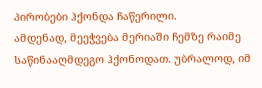პირობები ჰქონდა ჩაწერილი.
ამდენად, მეეჭვება მერიაში ჩემზე რაიმე საწინააღმდეგო ჰქონოდათ. უბრალოდ, იმ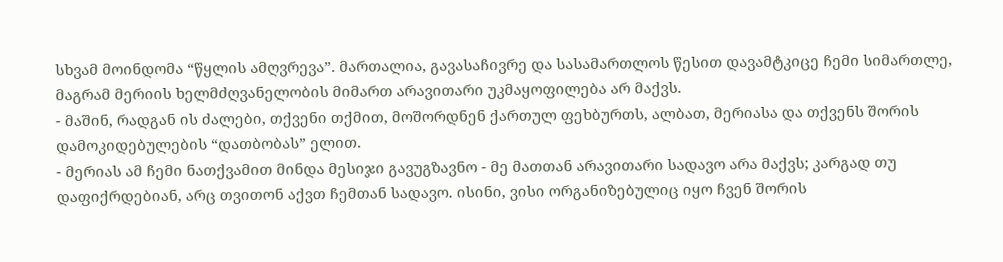სხვამ მოინდომა “წყლის ამღვრევა”. მართალია, გავასაჩივრე და სასამართლოს წესით დავამტკიცე ჩემი სიმართლე, მაგრამ მერიის ხელმძღვანელობის მიმართ არავითარი უკმაყოფილება არ მაქვს.
- მაშინ, რადგან ის ძალები, თქვენი თქმით, მოშორდნენ ქართულ ფეხბურთს, ალბათ, მერიასა და თქვენს შორის დამოკიდებულების “დათბობას” ელით.
- მერიას ამ ჩემი ნათქვამით მინდა მესიჯი გავუგზავნო - მე მათთან არავითარი სადავო არა მაქვს; კარგად თუ დაფიქრდებიან, არც თვითონ აქვთ ჩემთან სადავო. ისინი, ვისი ორგანიზებულიც იყო ჩვენ შორის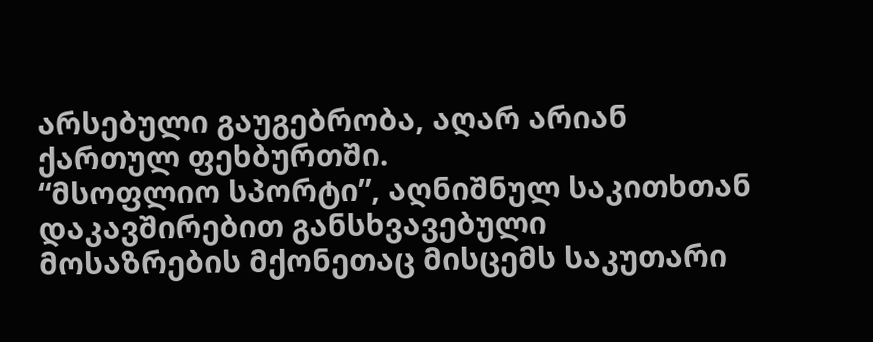არსებული გაუგებრობა, აღარ არიან ქართულ ფეხბურთში.
“მსოფლიო სპორტი”, აღნიშნულ საკითხთან დაკავშირებით განსხვავებული მოსაზრების მქონეთაც მისცემს საკუთარი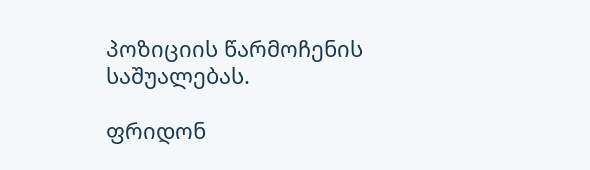პოზიციის წარმოჩენის საშუალებას.

ფრიდონ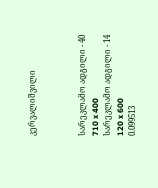კერვალიშვილი



სარეკლამო ადგილი - 40
710 x 400
სარეკლამო ადგილი - 14
120 x 600
0.099513